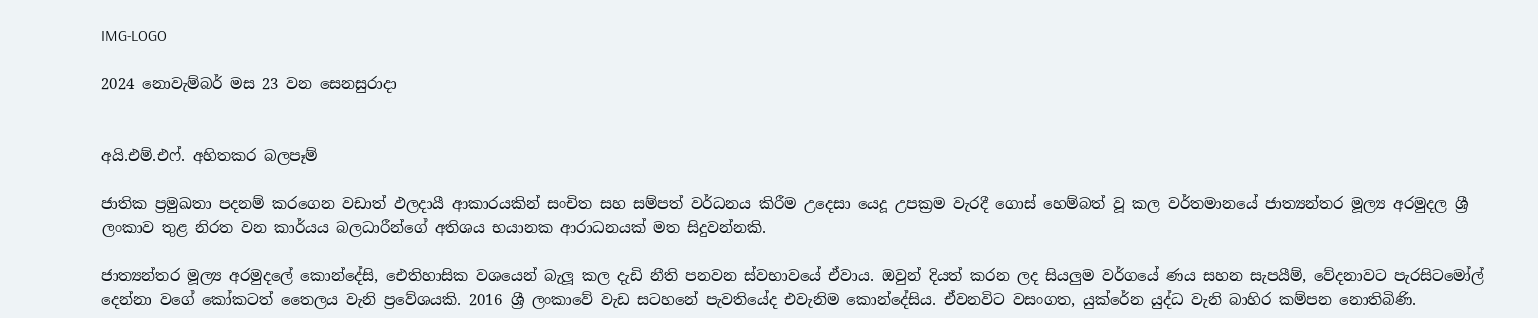IMG-LOGO

2024 නොවැම්බර් මස 23 වන සෙනසුරාදා


අයි.එම්.එෆ්. අහිතකර බලපෑම්

ජාතික ප්‍රමුඛතා පදනම් කරගෙන වඩාත් ඵලදායී ආකාරයකින් සංචිත සහ සම්පත් වර්ධනය කිරීම උදෙසා යෙදූ උපක්‍රම වැරදී ගොස් හෙම්බත් වූ කල වර්තමානයේ ජාත්‍යන්තර මූල්‍ය අරමුදල ශ්‍රී ලංකාව තුළ නිරත වන කාර්යය බලධාරීන්ගේ අතිශය භයානක ආරාධනයක් මත සිදුවන්නකි.

ජාත්‍යන්තර මූල්‍ය අරමුදලේ කොන්දේසි, ඓතිහාසික වශයෙන් බැලූ කල දැඩි නීති පනවන ස්වභාවයේ ඒවාය. ඔවුන් දියත් කරන ලද සියලුම වර්ගයේ ණය සහන සැපයීම්, වේදනාවට පැරසිටමෝල් දෙන්නා වගේ කෝකටත් තෛලය වැනි ප්‍රවේශයකි. 2016 ශ්‍රී ලංකාවේ වැඩ සටහනේ පැවතියේද එවැනිම කොන්දේසිය. ඒවනවිට වසංගත, යුක්රේන යුද්ධ වැනි බාහිර කම්පන නොතිබිණි.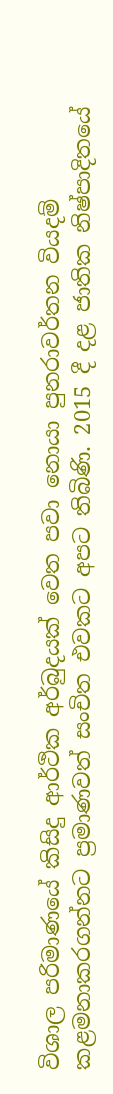විශාල පරිමාණයේ කිසිදු ආර්ථික අර්බුදයක් වෙත පවා නොයා පුනරාවර්තන වියදම් කළමනාකරගන්නට ප්‍රමාණවත් සංචිත එවකට අපට තිබිණි. 2015 දී දළ ජාතික නිෂ්පාදිතයේ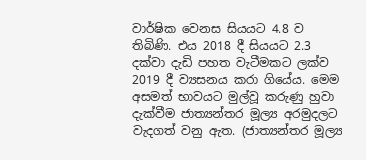වාර්ෂික වෙනස සියයට 4.8 ව තිබිණි. එය 2018 දී සියයට 2.3 දක්වා දැඩි පහත වැටීමකට ලක්ව 2019 දී ව්‍යසනය කරා ගියේය. මෙම අසමත් භාවයට මුල්වූ කරුණු හුවා දැක්වීම ජාත්‍යන්තර මූල්‍ය අරමුදලට වැදගත් වනු ඇත. (ජාත්‍යන්තර මූල්‍ය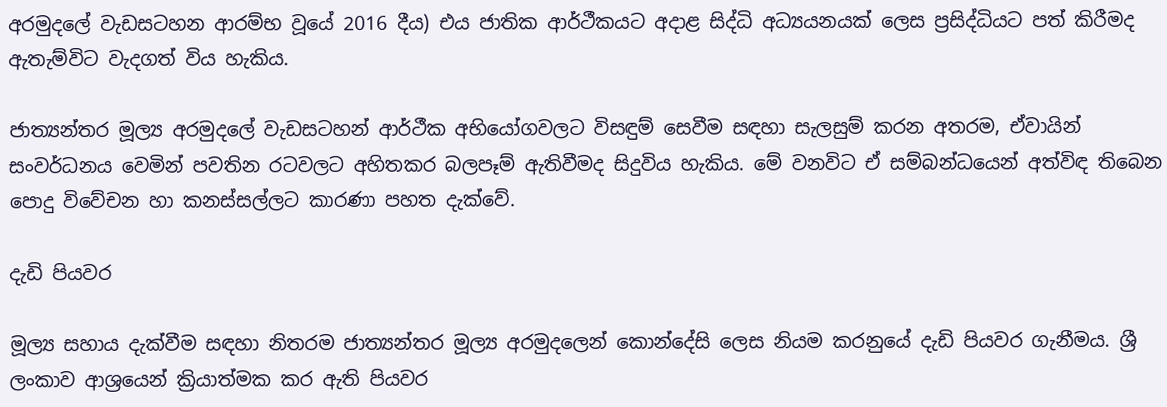අරමුදලේ වැඩසටහන ආරම්භ වූයේ 2016 දීය) එය ජාතික ආර්ථීකයට අදාළ සිද්ධි අධ්‍යයනයක් ලෙස ප්‍රසිද්ධියට පත් කිරීමද ඇතැම්විට වැදගත් විය හැකිය.

ජාත්‍යන්තර මූල්‍ය අරමුදලේ වැඩසටහන් ආර්ථීක අභියෝගවලට විසඳුම් සෙවීම සඳහා සැලසුම් කරන අතරම, ඒවායින් සංවර්ධනය වෙමින් පවතින රටවලට අහිතකර බලපෑම් ඇතිවීමද සිදුවිය හැකිය. මේ වනවිට ඒ සම්බන්ධයෙන් අත්විඳ තිබෙන පොදු විවේචන හා කනස්සල්ලට කාරණා පහත දැක්වේ.

දැඩි පියවර

මූල්‍ය සහාය දැක්වීම සඳහා නිතරම ජාත්‍යන්තර මූල්‍ය අරමුදලෙන් කොන්දේසි ලෙස නියම කරනුයේ දැඩි පියවර ගැනීමය. ශ්‍රී ලංකාව ආශ්‍රයෙන් ක්‍රියාත්මක කර ඇති පියවර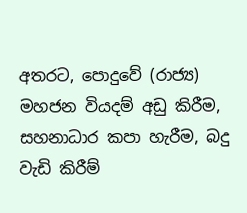අතරට, පොදුවේ (රාජ්‍ය) මහජන වියදම් අඩු කිරීම, සහනාධාර කපා හැරීම, බදු වැඩි කිරීම්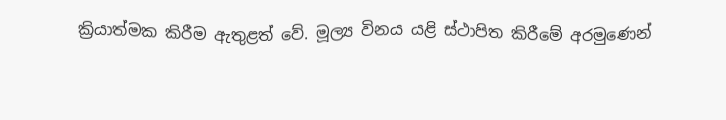ක්‍රියාත්මක කිරීම ඇතුළත් වේ. මූල්‍ය විනය යළි ස්ථාපිත කිරීමේ අරමුණෙන්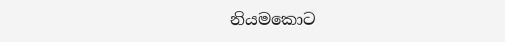නියමකොට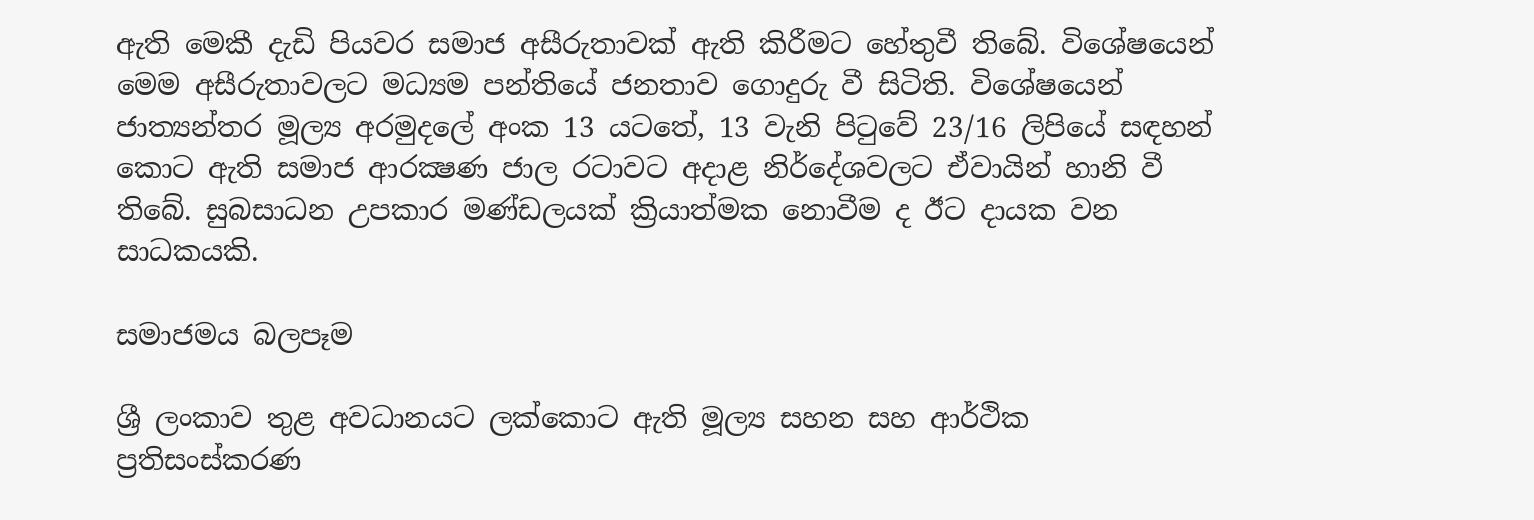ඇති මෙකී දැඩි පියවර සමාජ අසීරුතාවක් ඇති කිරීමට හේතුවී තිබේ. විශේෂයෙන් මෙම අසීරුතාවලට මධ්‍යම පන්තියේ ජනතාව ගොදුරු වී සිටිති. විශේෂයෙන් ජාත්‍යන්තර මූල්‍ය අරමුදලේ අංක 13 යටතේ, 13 වැනි පිටුවේ 23/16 ලිපියේ සඳහන් කොට ඇති සමාජ ආරක්‍ෂණ ජාල රටාවට අදාළ නිර්දේශවලට ඒවායින් හානි වී තිබේ. සුබසාධන උපකාර මණ්ඩලයක් ක්‍රියාත්මක නොවීම ද ඊට දායක වන සාධකයකි.

සමාජමය බලපෑම

ශ්‍රී ලංකාව තුළ අවධානයට ලක්කොට ඇති මූල්‍ය සහන සහ ආර්ථික ප්‍රතිසංස්කරණ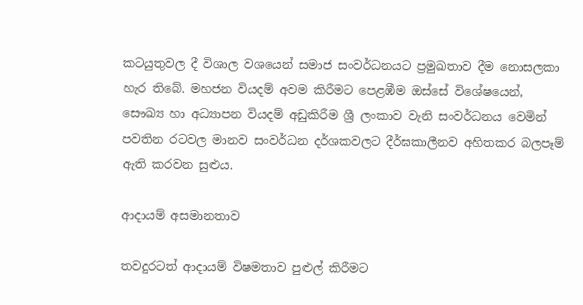කටයුතුවල දී විශාල වශයෙන් සමාජ සංවර්ධනයට ප්‍රමුඛතාව දීම නොසලකා හැර තිබේ. මහජන වියදම් අවම කිරීමට පෙළඹීම ඔස්සේ විශේෂයෙන්, සෞඛ්‍ය හා අධ්‍යාපන වියදම් අඩුකිරීම ශ්‍රී ලංකාව වැනි සංවර්ධනය වෙමින් පවතින රටවල මානව සංවර්ධන දර්ශකවලට දීර්ඝකාලීනව අහිතකර බලපෑම් ඇති කරවන සුළුය.

ආදායම් අසමානතාව

තවදුරටත් ආදායම් විෂමතාව පුළුල් කිරීමට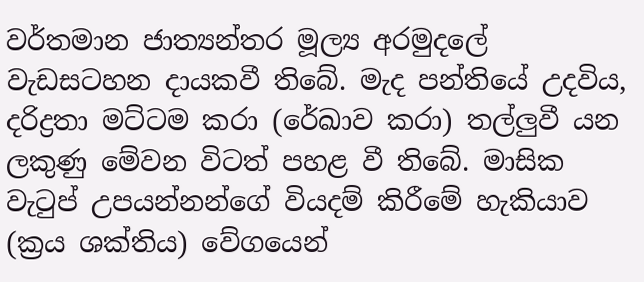වර්තමාන ජාත්‍යන්තර මූල්‍ය අරමුදලේ වැඩසටහන දායකවී තිබේ. මැද පන්තියේ උදවිය, දරිද්‍රතා මට්ටම කරා (රේඛාව කරා) තල්ලුවී යන ලකුණු මේවන විටත් පහළ වී තිබේ. මාසික වැටුප් උපයන්නන්ගේ වියදම් කිරීමේ හැකියාව (ක්‍රය ශක්තිය) වේගයෙන්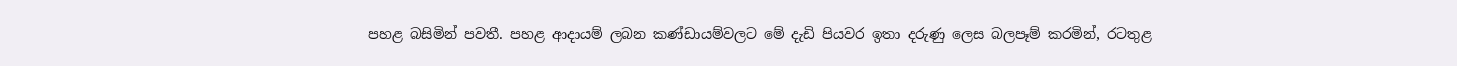පහළ බසිමින් පවතී. පහළ ආදායම් ලබන කණ්ඩායම්වලට මේ දැඩි පියවර ඉතා දරුණු ලෙස බලපෑම් කරමින්, රටතුළ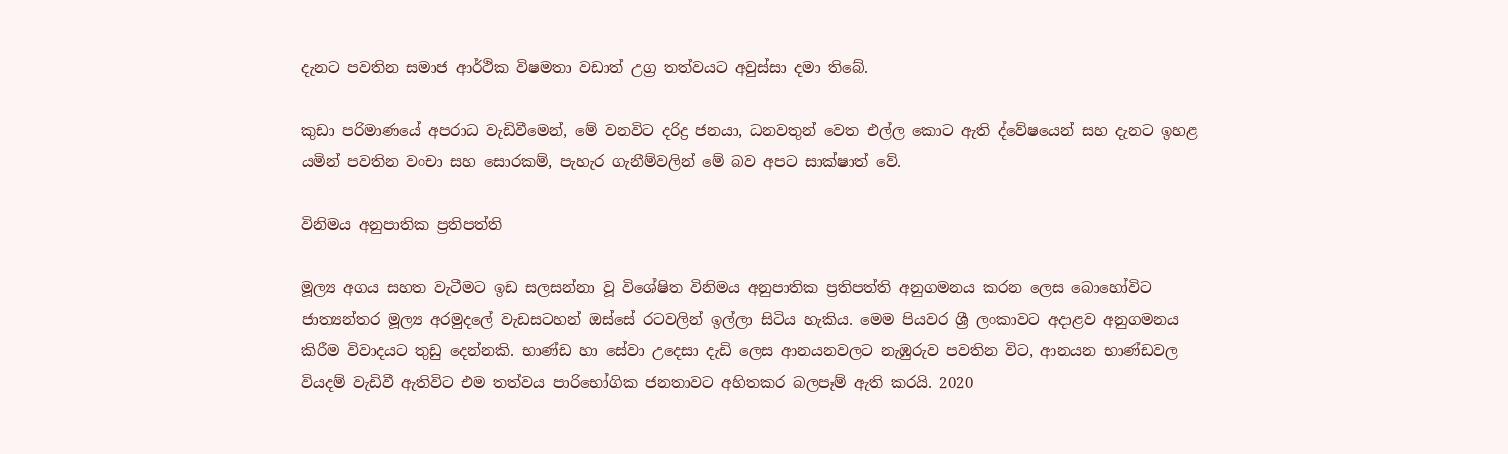දැනට පවතින සමාජ ආර්ථික විෂමතා වඩාත් උග්‍ර තත්වයට අවුස්සා දමා තිබේ.

කුඩා පරිමාණයේ අපරාධ වැඩිවීමෙන්, මේ වනවිට දරිද්‍ර ජනයා, ධනවතුන් වෙත එල්ල කොට ඇති ද්වේෂයෙන් සහ දැනට ඉහළ යමින් පවතින වංචා සහ සොරකම්, පැහැර ගැනීම්වලින් මේ බව අපට සාක්ෂාත් වේ.

විනිමය අනුපාතික ප්‍රතිපත්ති

මූල්‍ය අගය සහත වැටීමට ඉඩ සලසන්නා වූ විශේෂිත විනිමය අනුපාතික ප්‍රතිපත්ති අනුගමනය කරන ලෙස බොහෝවිට ජාත්‍යන්තර මූල්‍ය අරමුදලේ වැඩසටහන් ඔස්සේ රටවලින් ඉල්ලා සිටිය හැකිය. මෙම පියවර ශ්‍රී ලංකාවට අදාළව අනුගමනය කිරීම විවාදයට තුඩු දෙන්නකි. භාණ්ඩ හා සේවා උදෙසා දැඩි ලෙස ආනයනවලට නැඹුරුව පවතින විට, ආනයන භාණ්ඩවල වියදම් වැඩිවී ඇතිවිට එම තත්වය පාරිභෝගික ජනතාවට අහිතකර බලපෑම් ඇති කරයි. 2020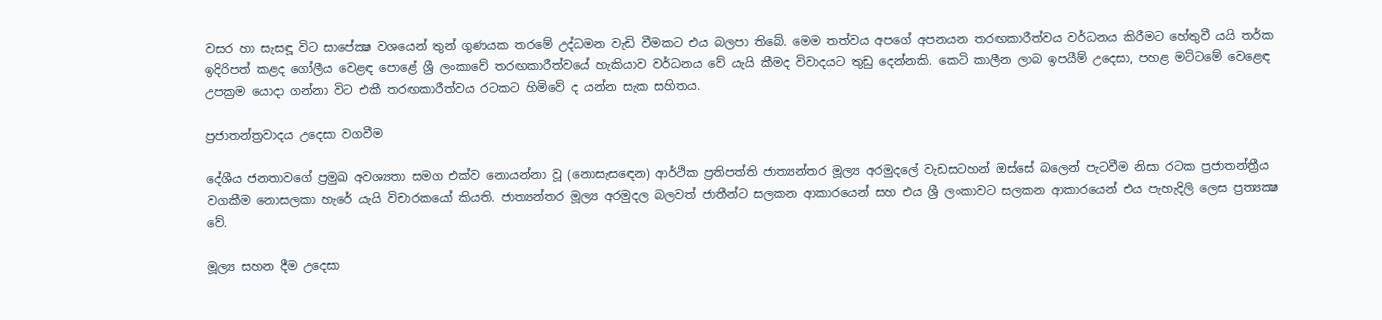වසර හා සැසඳූ විට සාපේක්‍ෂ වශයෙන් තුන් ගුණයක තරමේ උද්ධමන වැඩි වීමකට එය බලපා තිබේ. මෙම තත්වය අපගේ අපනයන තරඟකාරීත්වය වර්ධනය කිරීමට හේතුවී යයි තර්ක ඉදිරිපත් කළද ගෝලීය වෙළඳ පොළේ ශ්‍රී ලංකාවේ තරඟකාරීත්වයේ හැකියාව වර්ධනය වේ යැයි කීමද විවාදයට තුඩු දෙන්නකි. කෙටි කාලීන ලාබ ඉපයීම් උදෙසා, පහළ මට්ටමේ වෙළෙඳ උපක්‍රම යොදා ගන්නා විට එකී තරඟකාරීත්වය රටකට හිමිවේ ද යන්න සැක සහිතය.

ප්‍රජාතන්ත්‍රවාදය උදෙසා වගවීම

දේශීය ජනතාවගේ ප්‍රමුඛ අවශ්‍යතා සමග එක්ව නොයන්නා වූ (නොසැසඳෙන) ආර්ථික ප්‍රතිපත්ති ජාත්‍යන්තර මූල්‍ය අරමුදලේ වැඩසටහන් ඔස්සේ බලෙන් පැටවීම නිසා රටක ප්‍රජාතන්ත්‍රීය වගකීම නොසලකා හැරේ යැයි විචාරකයෝ කියති. ජාත්‍යන්තර මූල්‍ය අරමුදල බලවත් ජාතීන්ට සලකන ආකාරයෙන් සහ එය ශ්‍රී ලංකාවට සලකන ආකාරයෙන් එය පැහැදිලි ලෙස ප්‍රත්‍යක්‍ෂ වේ.

මූල්‍ය සහන දීම උදෙසා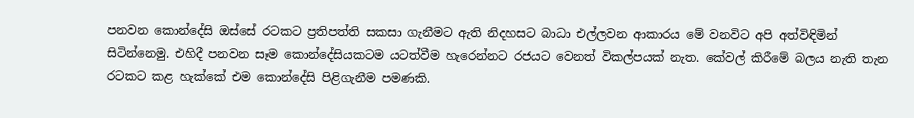පනවන කොන්දේසි ඔස්සේ රටකට ප්‍රතිපත්ති සකසා ගැනීමට ඇති නිදහසට බාධා එල්ලවන ආකාරය මේ වනවිට අපි අත්විඳිමින් සිටින්නෙමු. එහිදී පනවන සෑම කොන්දේසියකටම යටත්වීම හැරෙන්නට රජයට වෙනත් විකල්පයක් නැත. කේවල් කිරීමේ බලය නැති තැන රටකට කළ හැක්කේ එම කොන්දේසි පිළිගැනීම පමණකි.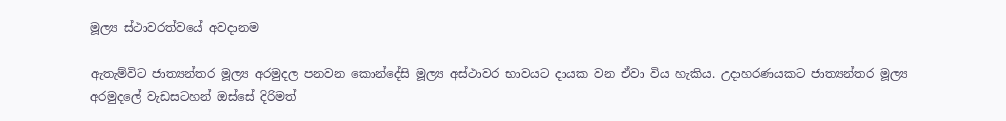මූල්‍ය ස්ථාවරත්වයේ අවදානම

ඇතැම්විට ජාත්‍යන්තර මූල්‍ය අරමුදල පනවන කොන්දේසි මූල්‍ය අස්ථාවර භාවයට දායක වන ඒවා විය හැකිය. උදාහරණයකට ජාත්‍යන්තර මූල්‍ය අරමුදලේ වැඩසටහන් ඔස්සේ දිරිමත්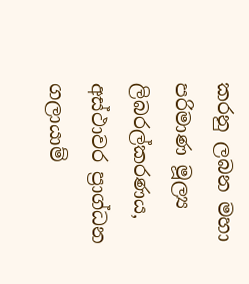කරනු ලබන මහා පරිමාණ මූල්‍ය ලිබරල්කරණය, අස්ථාවර ප්‍රාග්ධන ගලායාම්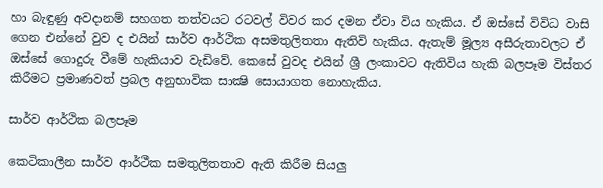හා බැඳුණු අවදානම් සහගත තත්වයට රටවල් විවර කර දමන ඒවා විය හැකිය. ඒ ඔස්සේ විවිධ වාසි ගෙන එන්නේ වුව ද එයින් සාර්ව ආර්ථික අසමතුලිතතා ඇතිවි හැකිය. ඇතැම් මූල්‍ය අසීරුතාවලට ඒ ඔස්සේ ගොදුරු වීමේ හැකියාව වැඩිවේ. කෙසේ වුවද එයින් ශ්‍රී ලංකාවට ඇතිවිය හැකි බලපෑම විස්තර කිරීමට ප්‍රමාණවත් ප්‍රබල අනුභාවික සාක්‍ෂි සොයාගත නොහැකිය.

සාර්ව ආර්ථික බලපෑම

කෙටිකාලීන සාර්ව ආර්ථීක සමතුලිතතාව ඇති කිරීම සියලු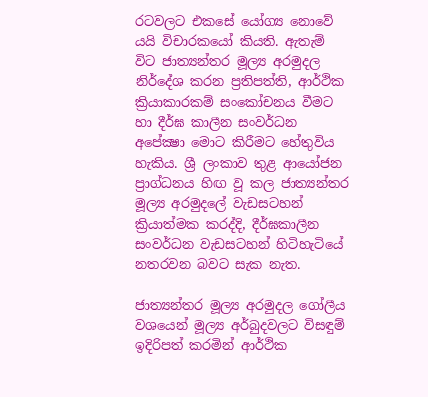රටවලට එකසේ යෝග්‍ය නොවේ යයි විචාරකයෝ කියති. ඇතැම් විට ජාත්‍යන්තර මූල්‍ය අරමුදල නිර්දේශ කරන ප්‍රතිපත්ති, ආර්ථික ක්‍රියාකාරකම් සංකෝචනය වීමට හා දීර්ඝ කාලීන සංවර්ධන අපේක්‍ෂා මොට කිරීමට හේතුවිය හැකිය. ශ්‍රී ලංකාව තුළ ආයෝජන ප්‍රාග්ධනය හිඟ වූ කල ජාත්‍යන්තර මූල්‍ය අරමුදලේ වැඩසටහන් ක්‍රියාත්මක කරද්දි, දීර්ඝකාලීන සංවර්ධන වැඩසටහන් හිටිහැටියේ නතරවන බවට සැක නැත.

ජාත්‍යන්තර මූල්‍ය අරමුදල ගෝලීය වශයෙන් මූල්‍ය අර්බුදවලට විසඳුම් ඉදිරිපත් කරමින් ආර්ථික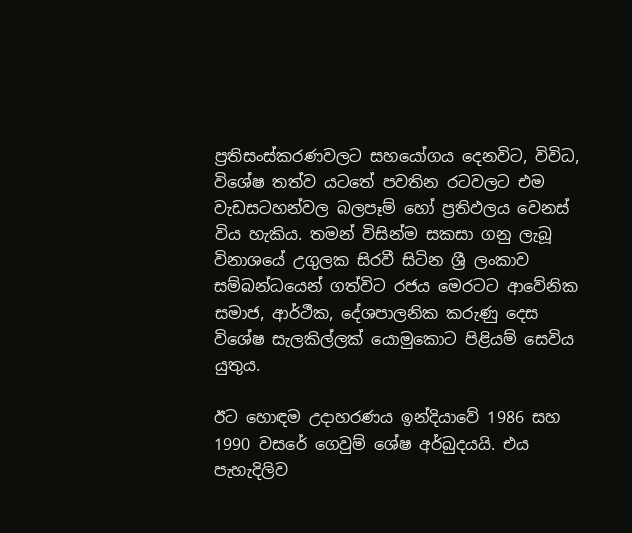ප්‍රතිසංස්කරණවලට සහයෝගය දෙනවිට, විවිධ, විශේෂ තත්ව යටතේ පවතින රටවලට එම වැඩසටහන්වල බලපෑම් හෝ ප්‍රතිඵලය වෙනස් විය හැකිය. තමන් විසින්ම සකසා ගනු ලැබූ විනාශයේ උගුලක සිරවී සිටින ශ්‍රී ලංකාව සම්බන්ධයෙන් ගත්විට රජය මෙරටට ආවේනික සමාජ, ආර්ථීක, දේශපාලනික කරුණු දෙස විශේෂ සැලකිල්ලක් යොමුකොට පිළියම් සෙවිය යුතුය.

ඊට හොඳම උදාහරණය ඉන්දියාවේ 1986 සහ 1990 වසරේ ගෙවුම් ශේෂ අර්බුදයයි. එය පැහැදිලිව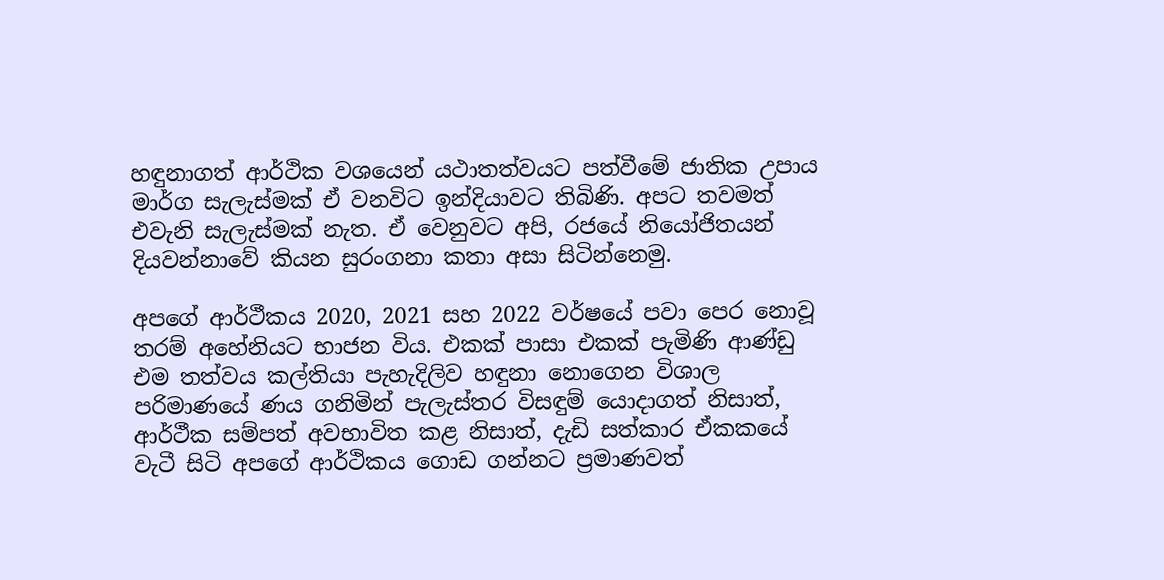හඳුනාගත් ආර්ථික වශයෙන් යථාතත්වයට පත්වීමේ ජාතික උපාය මාර්ග සැලැස්මක් ඒ වනවිට ඉන්දියාවට තිබිණි. අපට තවමත් එවැනි සැලැස්මක් නැත. ඒ වෙනුවට අපි, රජයේ නියෝජිතයන් දියවන්නාවේ කියන සුරංගනා කතා අසා සිටින්නෙමු.

අපගේ ආර්ථීකය 2020, 2021 සහ 2022 වර්ෂයේ පවා පෙර නොවූ තරම් අහේනියට භාජන විය. එකක් පාසා එකක් පැමිණි ආණ්ඩු එම තත්වය කල්තියා පැහැදිලිව හඳුනා නොගෙන විශාල පරිමාණයේ ණය ගනිමින් පැලැස්තර විසඳුම් යොදාගත් නිසාත්, ආර්ථීක සම්පත් අවභාවිත කළ නිසාත්, දැඩි සත්කාර ඒකකයේ වැටී සිටි අපගේ ආර්ථිකය ගොඩ ගන්නට ප්‍රමාණවත්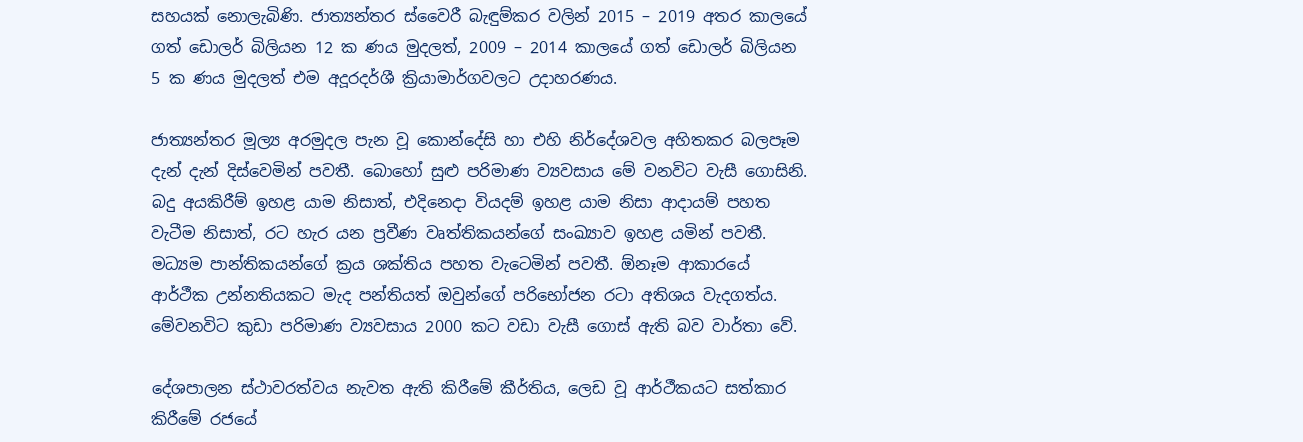සහයක් නොලැබිණි. ජාත්‍යන්තර ස්වෛරී බැඳුම්කර වලින් 2015 – 2019 අතර කාලයේ ගත් ඩොලර් බිලියන 12 ක ණය මුදලත්, 2009 – 2014 කාලයේ ගත් ඩොලර් බිලියන 5 ක ණය මුදලත් එම අදූරදර්ශී ක්‍රියාමාර්ගවලට උදාහරණය.

ජාත්‍යන්තර මූල්‍ය අරමුදල පැන වූ කොන්දේසි හා එහි නිර්දේශවල අහිතකර බලපෑම දැන් දැන් දිස්වෙමින් පවතී. බොහෝ සුළු පරිමාණ ව්‍යවසාය මේ වනවිට වැසී ගොසිනි. බදු අයකිරීම් ඉහළ යාම නිසාත්, එදිනෙදා වියදම් ඉහළ යාම නිසා ආදායම් පහත වැටීම නිසාත්, රට හැර යන ප්‍රවීණ වෘත්තිකයන්ගේ සංඛ්‍යාව ඉහළ යමින් පවතී. මධ්‍යම පාන්තිකයන්ගේ ක්‍රය ශක්තිය පහත වැටෙමින් පවතී. ඕනෑම ආකාරයේ ආර්ථීක උන්නතියකට මැද පන්තියත් ඔවුන්ගේ පරිභෝජන රටා අතිශය වැදගත්ය. මේවනවිට කුඩා පරිමාණ ව්‍යවසාය 2000 කට වඩා වැසී ගොස් ඇති බව වාර්තා වේ.

දේශපාලන ස්ථාවරත්වය නැවත ඇති කිරීමේ කීර්තිය, ලෙඩ වූ ආර්ථීකයට සත්කාර කිරීමේ රජයේ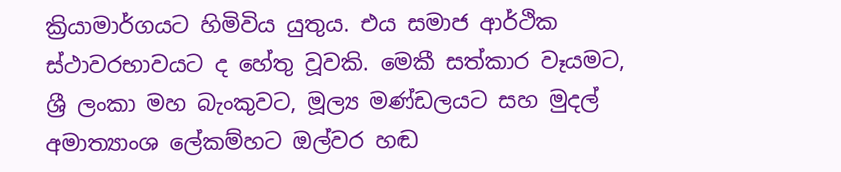ක්‍රියාමාර්ගයට හිමිවිය යුතුය. එය සමාජ ආර්ථික ස්ථාවරභාවයට ද හේතු වූවකි. මෙකී සත්කාර වෑයමට, ශ්‍රී ලංකා මහ බැංකුවට, මූල්‍ය මණ්ඩලයට සහ මුදල් අමාත්‍යාංශ ලේකම්හට ඔල්වර හඬ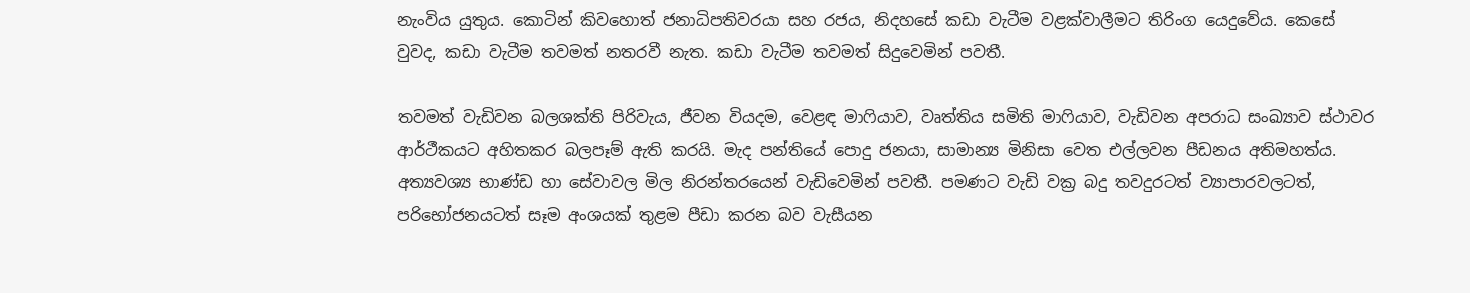නැංවිය යුතුය. කොටින් කිවහොත් ජනාධිපතිවරයා සහ රජය, නිදහසේ කඩා වැටීම වළක්වාලීමට තිරිංග යෙදුවේය. කෙසේ වුවද, කඩා වැටීම තවමත් නතරවී නැත. කඩා වැටීම තවමත් සිදුවෙමින් පවතී.

තවමත් වැඩිවන බලශක්ති පිරිවැය, ජීවන වියදම, වෙළඳ මාෆියාව, වෘත්තිය සමිති මාෆියාව, වැඩිවන අපරාධ සංඛ්‍යාව ස්ථාවර ආර්ථීකයට අහිතකර බලපෑම් ඇති කරයි. මැද පන්තියේ පොදු ජනයා, සාමාන්‍ය මිනිසා වෙත එල්ලවන පීඩනය අතිමහත්ය. අත්‍යවශ්‍ය භාණ්ඩ හා සේවාවල මිල නිරන්තරයෙන් වැඩිවෙමින් පවතී. පමණට වැඩි වක්‍ර බදු තවදුරටත් ව්‍යාපාරවලටත්, පරිභෝජනයටත් සෑම අංශයක් තුළම පීඩා කරන බව වැසීයන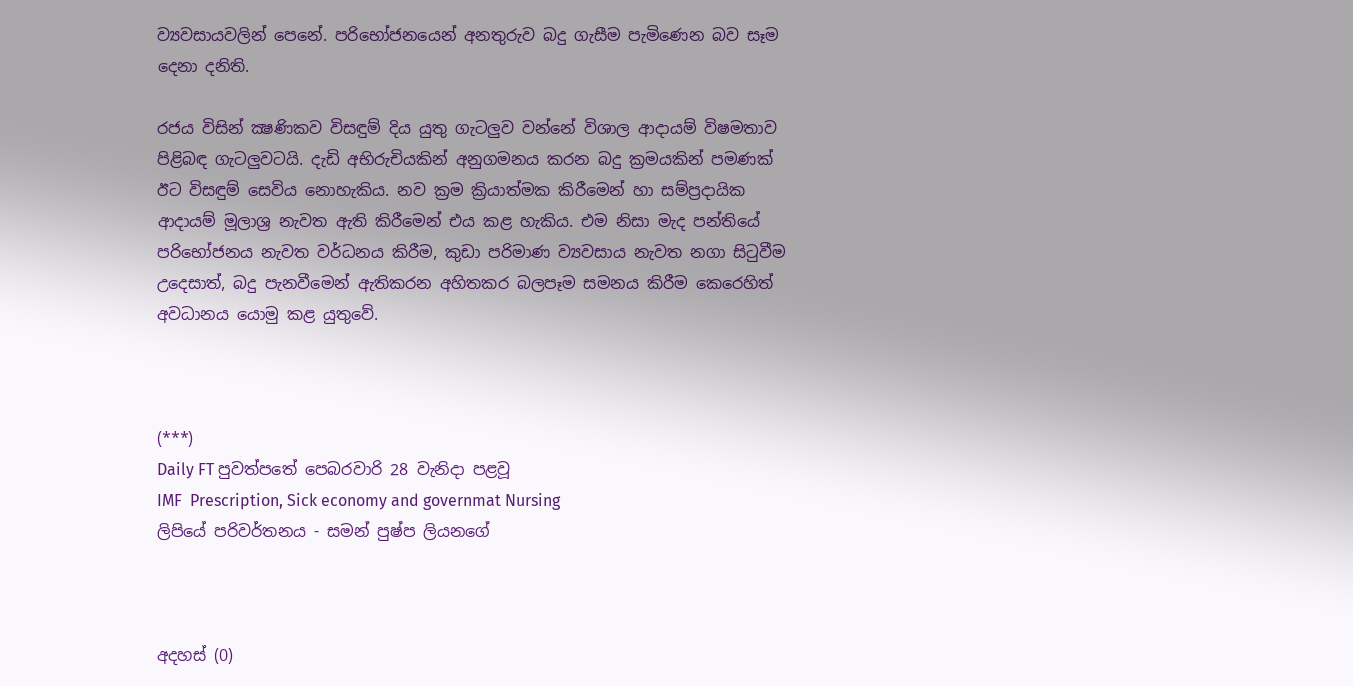ව්‍යවසායවලින් පෙනේ. පරිභෝජනයෙන් අනතුරුව බදු ගැසීම පැමිණෙන බව සෑම දෙනා දනිති.

රජය විසින් ක්‍ෂණිකව විසඳුම් දිය යුතු ගැටලුව වන්නේ විශාල ආදායම් විෂමතාව පිළිබඳ ගැටලුවටයි. දැඩි අභිරුචියකින් අනුගමනය කරන බදු ක්‍රමයකින් පමණක් ඊට විසඳුම් සෙවිය නොහැකිය. නව ක්‍රම ක්‍රියාත්මක කිරීමෙන් හා සම්ප්‍රදායික ආදායම් මූලාශ්‍ර නැවත ඇති කිරීමෙන් එය කළ හැකිය. එම නිසා මැද පන්තියේ පරිභෝජනය නැවත වර්ධනය කිරීම, කුඩා පරිමාණ ව්‍යවසාය නැවත නගා සිටුවීම උදෙසාත්, බදු පැනවීමෙන් ඇතිකරන අහිතකර බලපෑම සමනය කිරීම කෙරෙහිත් අවධානය යොමු කළ යුතුවේ.



(***)
Daily FT පුවත්පතේ පෙබරවාරි 28 වැනිදා පළවූ
IMF  Prescription, Sick economy and governmat Nursing
ලිපියේ පරිවර්තනය - සමන් පුෂ්ප ලියනගේ



අදහස් (0)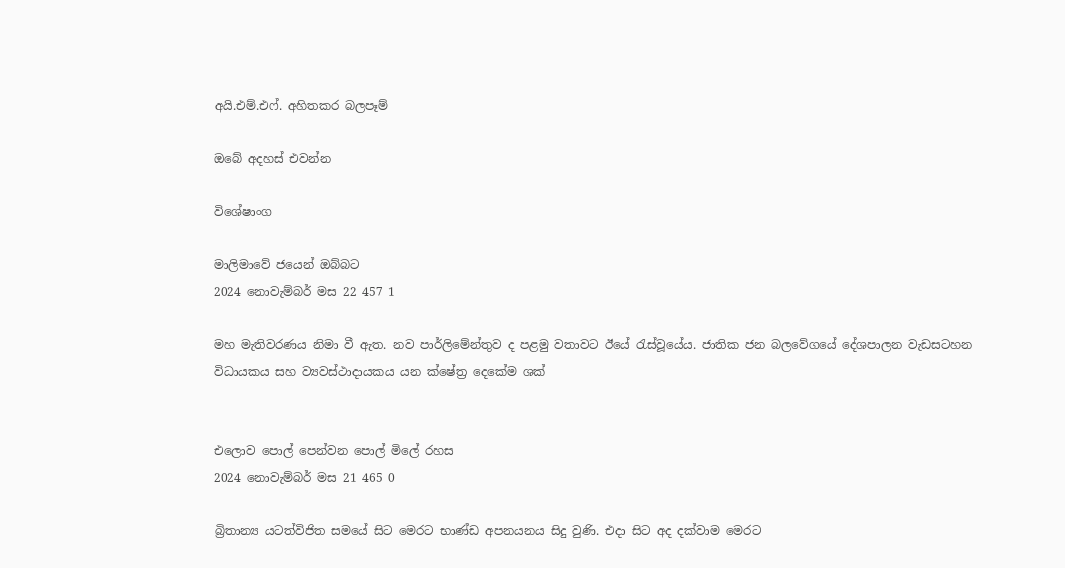අයි.එම්.එෆ්. අහිතකර බලපෑම්

ඔබේ අදහස් එවන්න

විශේෂාංග

මාලිමාවේ ජයෙන් ඔබ්බට
2024 නොවැම්බර් මස 22 457 1

මහ මැතිවරණය නිමා වී ඇත. නව පාර්ලිමේන්තුව ද පළමු වතාවට ඊයේ රැස්වූයේය. ජාතික ජන බලවේගයේ දේශපාලන වැඩසටහන විධායකය සහ ව්‍යවස්ථාදායකය යන ක්ෂේත්‍ර දෙකේම ශක්


එලොව පොල් පෙන්වන පොල් මිලේ රහස
2024 නොවැම්බර් මස 21 465 0

බ්‍රිතාන්‍ය යටත්විජිත සමයේ සිට මෙරට භාණ්ඩ අපනයනය සිදු වුණි. එදා සිට අද දක්වාම මෙරට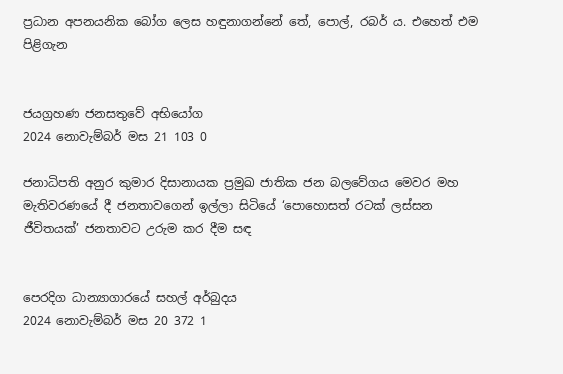ප්‍රධාන අපනයනික බෝග ලෙස හඳුනාගන්නේ තේ, පොල්, රබර් ය. එහෙත් එම පිළිගැන


ජයග්‍රහණ ජනසතුවේ අභියෝග
2024 නොවැම්බර් මස 21 103 0

ජනාධිපති අනුර කුමාර දිසානායක ප්‍රමුඛ ජාතික ජන බලවේගය මෙවර මහ මැතිවරණයේ දී ජනතාවගෙන් ඉල්ලා සිටියේ ‘පොහොසත් රටක් ලස්සන ජීවිතයක්’ ජනතාවට උරුම කර දීම සඳ


පෙරදිග ධාන්‍යාගාරයේ සහල් අර්බුදය
2024 නොවැම්බර් මස 20 372 1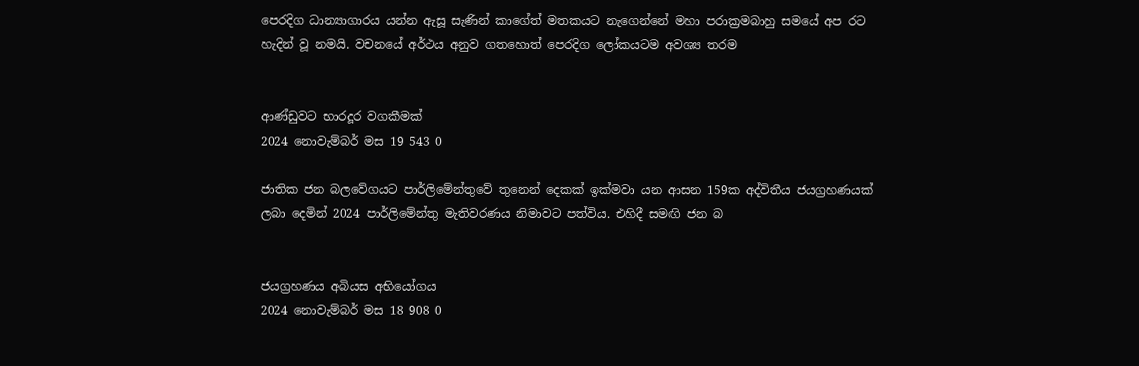පෙරදිග ධාන්‍යාගාරය යන්න ඇසූ සැණින් කාගේත් මතකයට නැගෙන්නේ මහා පරාක්‍රමබාහු සමයේ අප රට හැදින් වූ නමයි. වචනයේ අර්ථය අනුව ගතහොත් පෙරදිග ලෝකයටම අවශ්‍ය තරම


ආණ්ඩුවට භාරදූර වගකීමක්
2024 නොවැම්බර් මස 19 543 0

ජාතික ජන බලවේගයට පාර්ලිමේන්තුවේ තුනෙන් දෙකක් ඉක්මවා යන ආසන 159ක අද්විතීය ජයග්‍රහණයක් ලබා දෙමින් 2024 පාර්ලිමේන්තු මැතිවරණය නිමාවට පත්විය. එහිදී සමඟි ජන බ


ජයග්‍රහණය අබියස අභියෝගය
2024 නොවැම්බර් මස 18 908 0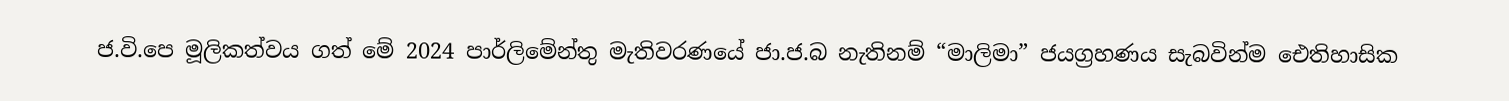ජ.වි.පෙ මූලිකත්වය ගත් මේ 2024 පාර්ලිමේන්තු මැතිවරණයේ ජා.ජ.බ නැතිනම් “මාලිමා” ජයග්‍රහණය සැබවින්ම ඓතිහාසික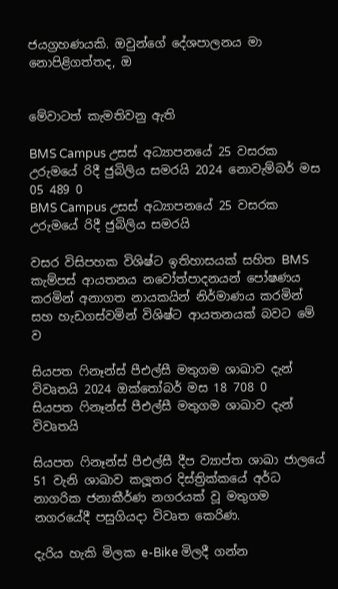ජයග්‍රහණයකි. ඔවුන්ගේ දේශපාලනය මා නොපිළිගත්තද, ඔ


මේවාටත් කැමතිවනු ඇති

BMS Campus උසස් අධ්‍යාපනයේ 25 වසරක උරුමයේ රිදී ජුබිලිය සමරයි 2024 නොවැම්බර් මස 05 489 0
BMS Campus උසස් අධ්‍යාපනයේ 25 වසරක උරුමයේ රිදී ජුබිලිය සමරයි

වසර විසිපහක විශිෂ්ට ඉතිහාසයක් සහිත BMS කැම්පස් ආයතනය නවෝත්පාදනයන් පෝෂණය කරමින් අනාගත නායකයින් නිර්මාණය කරමින් සහ හැඩගස්වමින් විශිෂ්ට ආයතනයක් බවට මේ ව

සියපත ෆිනෑන්ස් පීඑල්සී මතුගම ශාඛාව දැන් විවෘතයි 2024 ඔක්තෝබර් මස 18 708 0
සියපත ෆිනෑන්ස් පීඑල්සී මතුගම ශාඛාව දැන් විවෘතයි

සියපත ෆිනෑන්ස් පීඑල්සී දීප ව්‍යාප්ත ශාඛා ජාලයේ 51 වැනි ශාඛාව කලූතර දිස්ත්‍රික්කයේ අර්ධ නාගරික ජනාකීර්ණ නගරයක් වූ මතුගම නගරයේදී පසුගියදා විවෘත කෙරිණ.

දැරිය හැකි මිලක e-Bike මිලදී ගන්න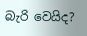බැරි වෙයිද?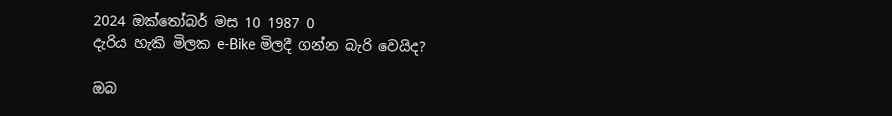2024 ඔක්තෝබර් මස 10 1987 0
දැරිය හැකි මිලක e-Bike මිලදී ගන්න බැරි වෙයිද?

ඔබ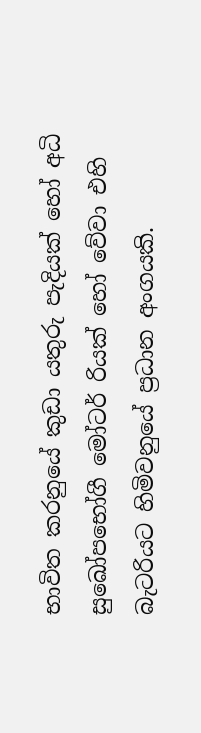භාවිත කරනුයේ කුඩා යතුරු පැදියක් හෝ අධි සුඛෝපභෝගී මෝටර් රියක් හෝ වේවා එහි බැටරියට හිමිවනුයේ ප්‍රධාන අංගයකි.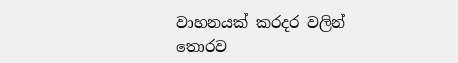වාහනයක් කරදර වලින් තොරව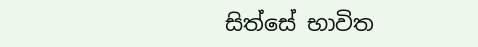සිත්සේ භාවිත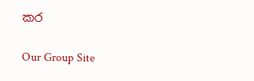කර

Our Group Site